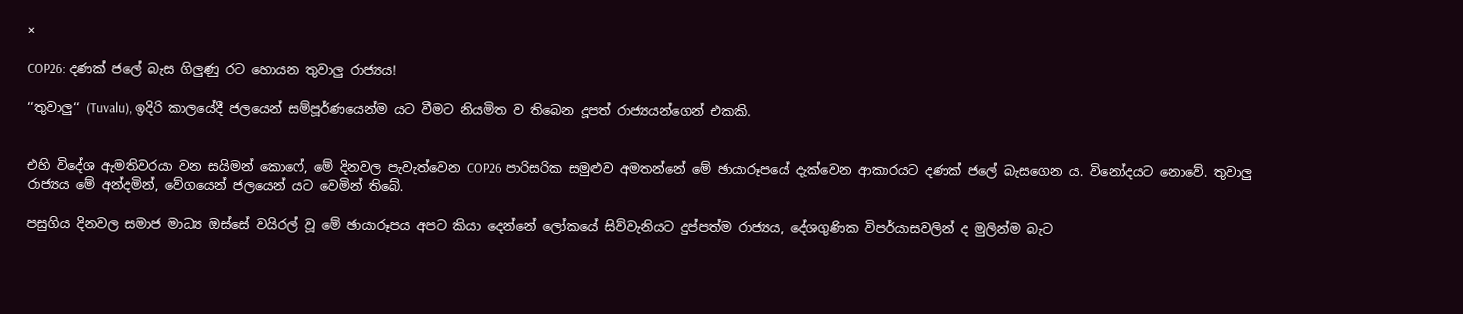×

COP26: දණක් ජලේ බැස ගිලුණු රට හොයන තුවාලු රාජ්‍යය!

‘‘තුවාලු‘‘ (Tuvalu), ඉදිරි කාලයේදී ජලයෙන් සම්පූර්ණයෙන්ම යට වීමට නියමිත ව තිබෙන දූපත් රාජ්‍යයන්ගෙන් එකකි.


එහි විදේශ ඇමතිවරයා වන සයිමන් කොෆේ, මේ දිනවල පැවැත්වෙන COP26 පාරිසරික සමුළුව අමතන්නේ මේ ඡායාරූපයේ දැක්වෙන ආකාරයට දණක් ජලේ බැසගෙන ය. විනෝදයට නොවේ. තුවාලු රාජ්‍යය මේ අන්දමින්, වේගයෙන් ජලයෙන් යට වෙමින් තිබේ.

පසුගිය දිනවල සමාජ මාධ්‍ය ඔස්සේ වයිරල් වූ මේ ඡායාරූපය අපට කියා දෙන්නේ ලෝකයේ සිව්වැනියට දුප්පත්ම රාජ්‍යය, දේශගුණික විපර්යාසවලින් ද මුලින්ම බැට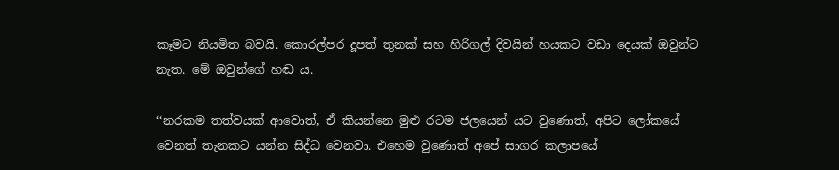කෑමට නියමිත බවයි. කොරල්පර දූපත් තුනක් සහ හිරිගල් දිවයින් හයකට වඩා දෙයක් ඔවුන්ට නැත. මේ ඔවුන්ගේ හඬ ය.

‘‘නරකම තත්වයක් ආවොත්, ඒ කියන්නෙ මුළු රටම ජලයෙන් යට වුණොත්, අපිට ලෝකයේ වෙනත් තැනකට යන්න සිද්ධ වෙනවා. එහෙම වුණොත් අපේ සාගර කලාපයේ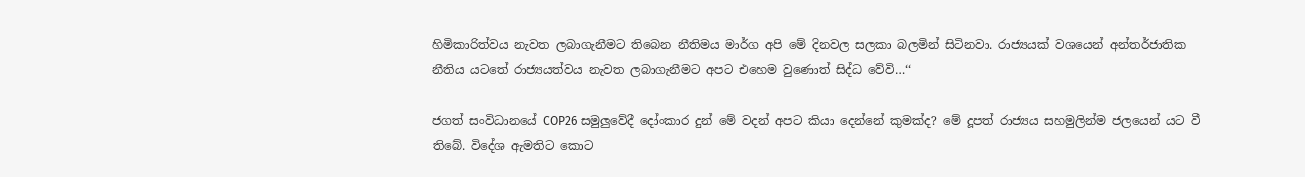හිමිකාරිත්වය නැවත ලබාගැනීමට තිබෙන නීතිමය මාර්ග අපි මේ දිනවල සලකා බලමින් සිටිනවා. රාජ්‍යයක් වශයෙන් අන්තර්ජාතික නීතිය යටතේ රාජ්‍යයත්වය නැවත ලබාගැනීමට අපට එහෙම වුණොත් සිද්ධ වේවි…‘‘

ජගත් සංවිධානයේ COP26 සමුලුවේදී දෝංකාර දුන් මේ වදන් අපට කියා දෙන්නේ කුමක්ද? මේ දූපත් රාජ්‍යය සහමුලින්ම ජලයෙන් යට වී තිබේ. විදේශ ඇමතිට කොට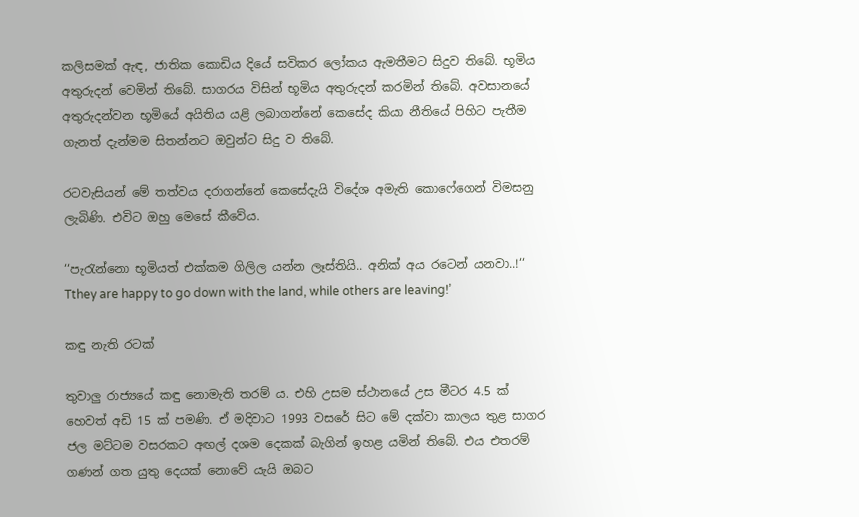කලිසමක් ඇඳ, ජාතික කොඩිය දියේ සවිකර ලෝකය ඇමතීමට සිදුව තිබේ. භූමිය අතුරුදන් වෙමින් තිබේ. සාගරය විසින් භූමිය අතුරුදන් කරමින් තිබේ. අවසානයේ අතුරුදන්වන භූමියේ අයිතිය යළි ලබාගන්නේ කෙසේද කියා නීතියේ පිහිට පැතීම ගැනත් දැන්මම සිතන්නට ඔවුන්ට සිදු ව තිබේ.

රටවැසියන් මේ තත්වය දරාගන්නේ කෙසේදැයි විදේශ අමැති කොෆේගෙන් විමසනු ලැබිණි. එවිට ඔහු මෙසේ කීවේය.

‘‘පැරැන්නො භූමියත් එක්කම ගිලිල යන්න ලෑස්තියි.. අනික් අය රටෙන් යනවා..!‘‘
Tthey are happy to go down with the land, while others are leaving!’

කඳු නැති රටක්

තුවාලු රාජ්‍යයේ කඳු නොමැති තරම් ය. එහි උසම ස්ථානයේ උස මීටර 4.5 ක් හෙවත් අඩි 15 ක් පමණි. ඒ මදිවාට 1993 වසරේ සිට මේ දක්වා කාලය තුළ සාගර ජල මට්ටම වසරකට අඟල් දශම දෙකක් බැගින් ඉහළ යමින් තිබේ. එය එතරම් ගණන් ගත යුතු දෙයක් නොවේ යැයි ඔබට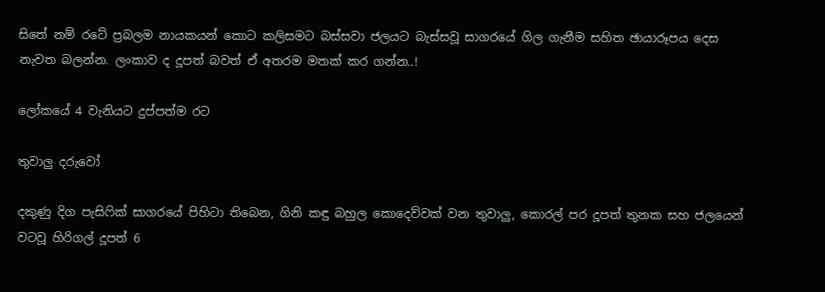සිතේ නම් රටේ ප්‍රබලම නායකයන් කොට කලිසමට බස්සවා ජලයට බැස්සවූ සාගරයේ ගිල ගැනීම සහිත ඡායාරූපය දෙස නැවත බලන්න. ලංකාව ද දූපත් බවත් ඒ අතරම මතක් කර ගන්න..!

ලෝකයේ 4 වැනියට දුප්පත්ම රට

තුවාලු දරුවෝ

දකුණු දිග පැසිෆික් සාගරයේ පිහිටා තිබෙන, ගිනි කඳු බහුල කොදෙව්වක් වන තුවාලු, කොරල් පර දූපත් තුනක සහ ජලයෙන් වටවූ හිරිගල් දූපත් 6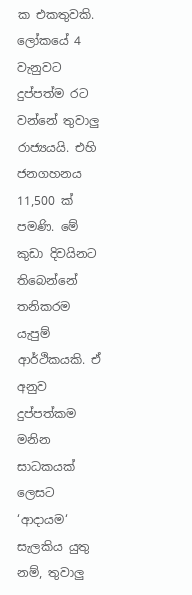ක එකතුවකි. ලෝකයේ 4 වැනුවට දුප්පත්ම රට වන්නේ තුවාලු රාජ්‍යයයි. එහි ජනගහනය 11,500 ක් පමණි. මේ කුඩා දිවයිනට තිබෙන්නේ තනිකරම යැපුම් ආර්ථිකයකි. ඒ අනුව දුප්පත්කම මනින සාධකයක් ලෙසට ‘ආදායම‘ සැලකිය යුතු නම්, තුවාලු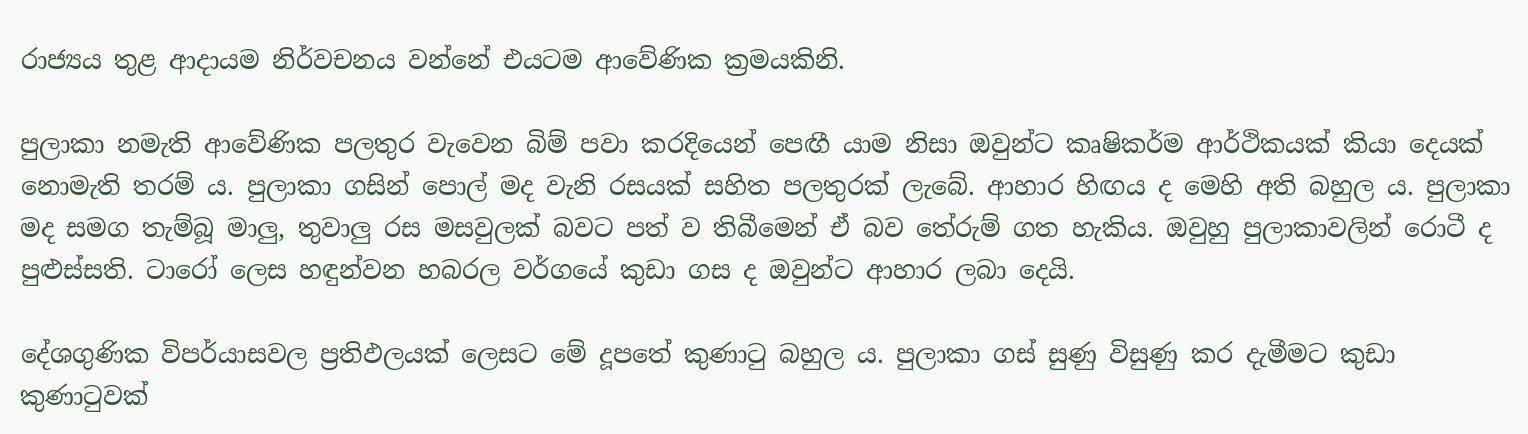රාජ්‍යය තුළ ආදායම නිර්වචනය වන්නේ එයටම ආවේණික ක්‍රමයකිනි.

පුලාකා නමැති ආවේණික පලතුර වැවෙන බිම් පවා කරදියෙන් පෙඟී යාම නිසා ඔවුන්ට කෘෂිකර්ම ආර්ථිකයක් කියා දෙයක් නොමැති තරම් ය. පුලාකා ගසින් පොල් මද වැනි රසයක් සහිත පලතුරක් ලැබේ. ආහාර හිඟය ද මෙහි අති බහුල ය. පුලාකා මද සමග තැම්බූ මාලු, තුවාලු රස මසවුලක් බවට පත් ව තිබීමෙන් ඒ බව තේරුම් ගත හැකිය. ඔවුහු පුලාකාවලින් රොටී ද පුළුස්සති. ටාරෝ ලෙස හඳුන්වන හබරල වර්ගයේ කුඩා ගස ද ඔවුන්ට ආහාර ලබා දෙයි.

දේශගුණික විපර්යාසවල ප්‍රතිඵලයක් ලෙසට මේ දූපතේ කුණාටු බහුල ය. පුලාකා ගස් සුණු විසුණු කර දැමීමට කුඩා කුණාටුවක්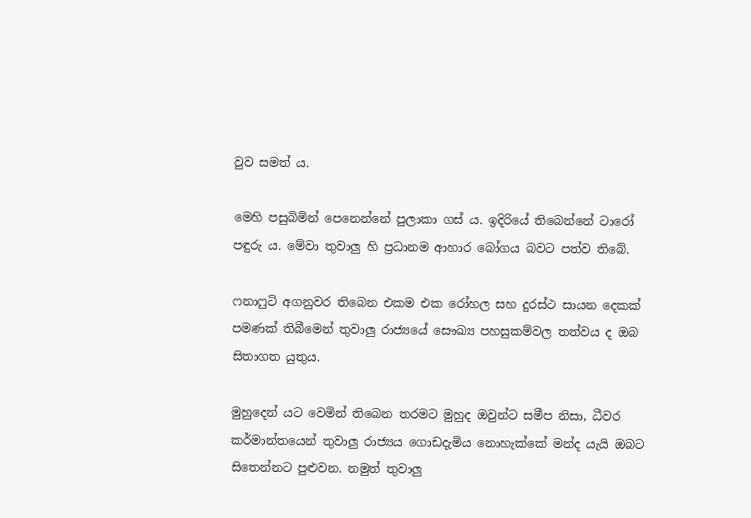වුව සමත් ය.

මෙහි පසුබිමින් පෙනෙන්නේ පුලාකා ගස් ය. ඉදිරියේ තිබෙන්නේ ටාරෝ පඳුරු ය. මේවා තුවාලු හි ප්‍රධානම ආහාර බෝගය බවට පත්ව තිබේ.

ෆනාෆුටි අගනුවර තිබෙන එකම එක රෝහල සහ දුරස්ථ සායන දෙකක් පමණක් තිබීමෙන් තුවාලු රාජ්‍යයේ සෞඛ්‍ය පහසුකම්වල තත්වය ද ඔබ සිතාගත යුතුය.

මුහුදෙන් යට වෙමින් තිබෙන තරමට මුහුද ඔවුන්ට සමීප නිසා, ධීවර කර්මාන්තයෙන් තුවාලු රාජ්‍යය ගොඩදැමිය නොහැක්කේ මන්ද යැයි ඔබට සිතෙන්නට පුළුවන. නමුත් තුවාලු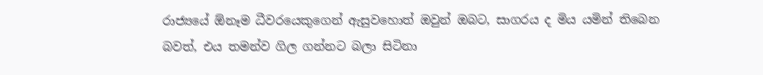රාජ්‍යයේ ඕනෑම ධීවරයෙකුගෙන් ඇසුවහොත් ඔවුන් ඔබට, සාගරය ද මිය යමින් තිබෙන බවත්, එය තමන්ව ගිල ගන්නට බලා සිටිනා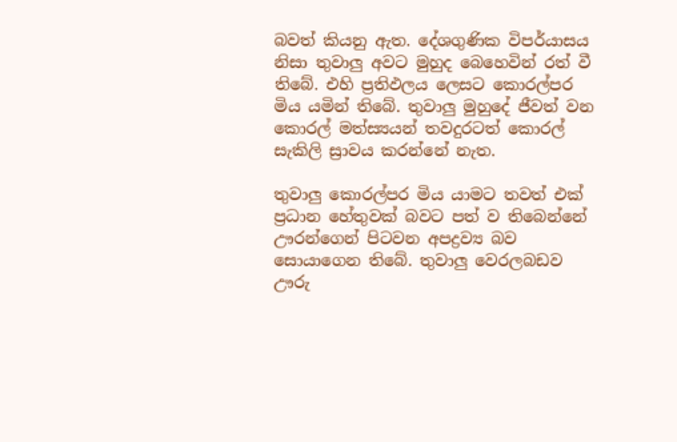බවත් කියනු ඇත. දේශගුණික විපර්යාසය නිසා තුවාලු අවට මුහුද බෙහෙවින් රත් වී තිබේ. එහි ප්‍රතිඵලය ලෙසට කොරල්පර මිය යමින් තිබේ. තුවාලු මුහුදේ ජීවත් වන කොරල් මත්ස්‍යයන් තවදුරටත් කොරල් සැකිලි ස්‍රාවය කරන්නේ නැත.

තුවාලු කොරල්පර මිය යාමට තවත් එක් ප්‍රධාන හේතුවක් බවට පත් ව තිබෙන්නේ ඌරන්ගෙන් පිටවන අපද්‍රව්‍ය බව සොයාගෙන තිබේ. තුවාලු වෙරලබඩව ඌරු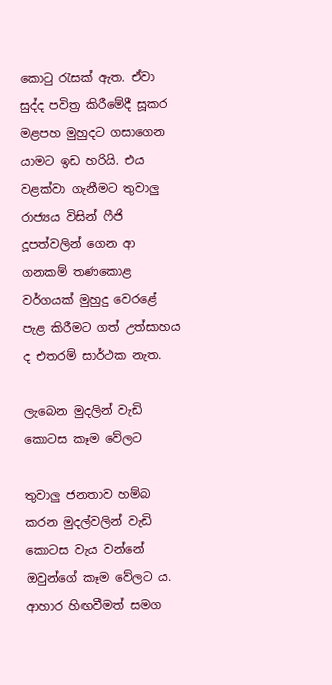කොටු රැසක් ඇත. ඒවා සුද්ද පවිත්‍ර කිරීමේදී සූකර මළපහ මුහුදට ගසාගෙන යාමට ඉඩ හරියි. එය වළක්වා ගැනීමට තුවාලු රාජ්‍යය විසින් ෆීජි දූපත්වලින් ගෙන ආ ගනකම් තණකොළ වර්ගයක් මුහුදු වෙරළේ පැළ කිරීමට ගත් උත්සාහය ද එතරම් සාර්ථක නැත.

ලැබෙන මුදලින් වැඩි කොටස කෑම වේලට

තුවාලු ජනතාව හම්බ කරන මුදල්වලින් වැඩි කොටස වැය වන්නේ ඔවුන්ගේ කෑම වේලට ය. ආහාර හිඟවීමත් සමග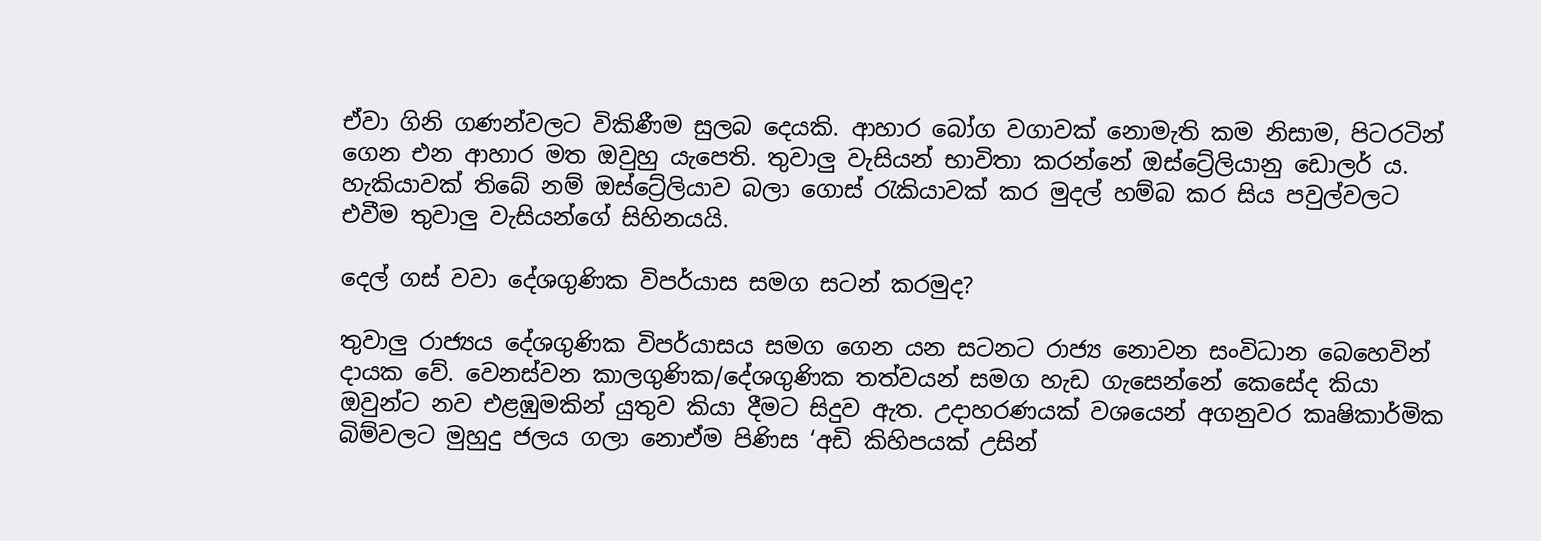ඒවා ගිනි ගණන්වලට විකිණීම සුලබ දෙයකි. ආහාර බෝග වගාවක් නොමැති කම නිසාම, පිටරටින් ගෙන එන ආහාර මත ඔවුහු යැපෙති. තුවාලු වැසියන් භාවිතා කරන්නේ ඔස්ට්‍රේලියානු ඩොලර් ය. හැකියාවක් තිබේ නම් ඔස්ට්‍රේලියාව බලා ගොස් රැකියාවක් කර මුදල් හම්බ කර සිය පවුල්වලට එවීම තුවාලු වැසියන්ගේ සිහිනයයි.

දෙල් ගස් වවා දේශගුණික විපර්යාස සමග සටන් කරමුද?

තුවාලු රාජ්‍යය දේශගුණික විපර්යාසය සමග ගෙන යන සටනට රාජ්‍ය නොවන සංවිධාන බෙහෙවින් දායක වේ. වෙනස්වන කාලගුණික/දේශගුණික තත්වයන් සමග හැඩ ගැසෙන්නේ කෙසේද කියා ඔවුන්ට නව එළඹුමකින් යුතුව කියා දීමට සිදුව ඇත. උදාහරණයක් වශයෙන් අගනුවර කෘෂිකාර්මික බිම්වලට මුහුදු ජලය ගලා නොඒම පිණිස ‘අඩි කිහිපයක් උසින්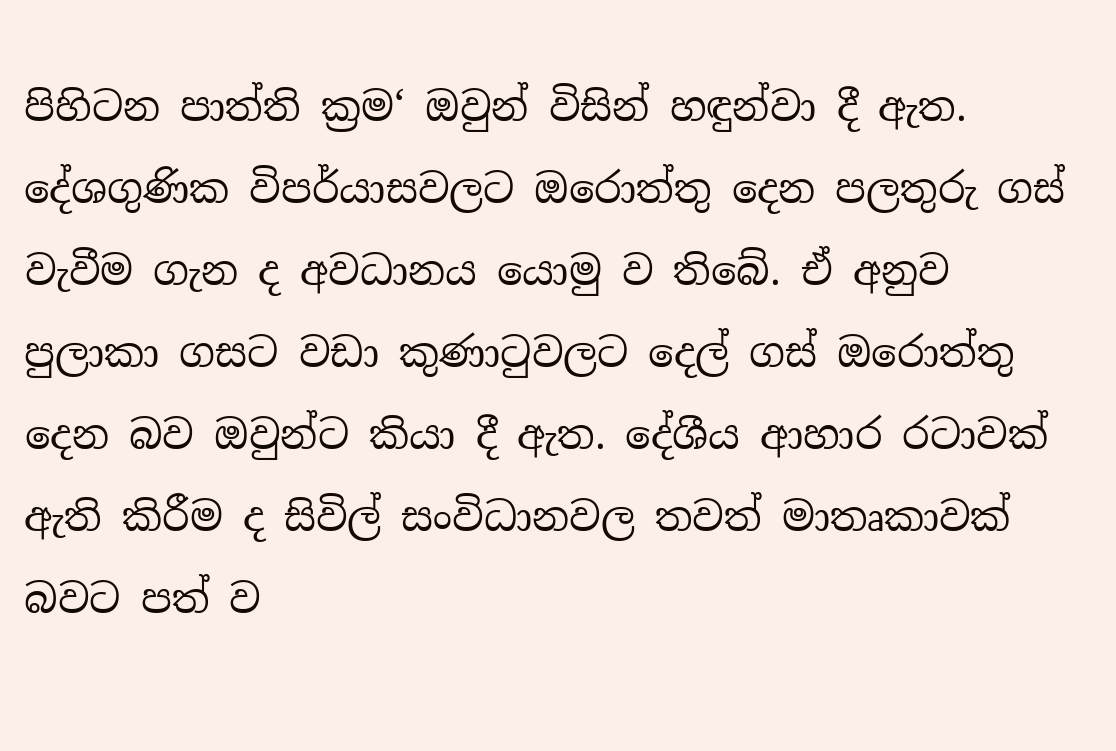පිහිටන පාත්ති ක්‍රම‘ ඔවුන් විසින් හඳුන්වා දී ඇත. දේශගුණික විපර්යාසවලට ඔරොත්තු දෙන පලතුරු ගස් වැවීම ගැන ද අවධානය යොමු ව තිබේ. ඒ අනුව පුලාකා ගසට වඩා කුණාටුවලට දෙල් ගස් ඔරොත්තු දෙන බව ඔවුන්ට කියා දී ඇත. දේශීය ආහාර රටාවක් ඇති කිරීම ද සිවිල් සංවිධානවල තවත් මාතෘකාවක් බවට පත් ව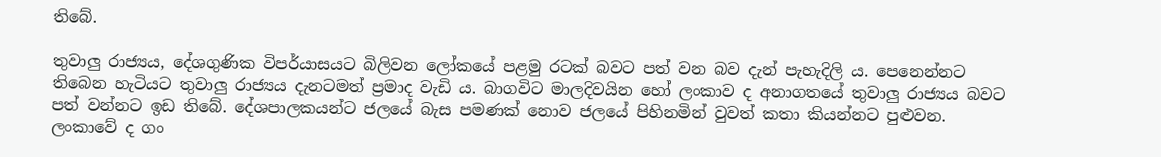තිබේ.

තුවාලු රාජ්‍යය, දේශගුණික විපර්යාසයට බිලිවන ලෝකයේ පළමු රටක් බවට පත් වන බව දැන් පැහැදිලි ය. පෙනෙන්නට තිබෙන හැටියට තුවාලු රාජ්‍යය දැනටමත් ප්‍රමාද වැඩි ය. බාගවිට මාලදිවයින හෝ ලංකාව ද අනාගතයේ තුවාලු රාජ්‍යය බවට පත් වන්නට ඉඩ තිබේ. දේශපාලකයන්ට ජලයේ බැස පමණක් නොව ජලයේ පිහිනමින් වුවත් කතා කියන්නට පුළුවන. ලංකාවේ ද ගං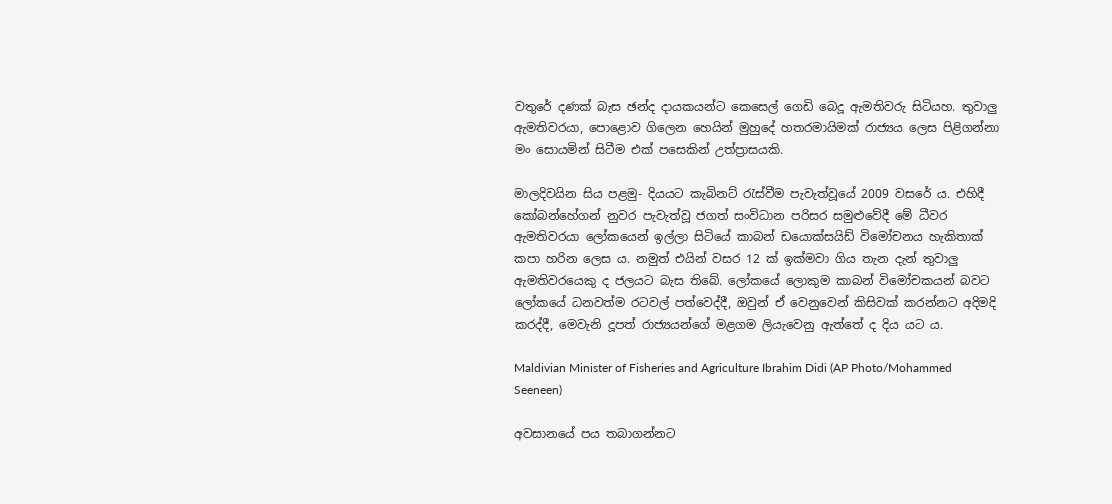වතුරේ දණක් බැස ඡන්ද දායකයන්ට කෙසෙල් ගෙඩි බෙදූ ඇමතිවරු සිටියහ. තුවාලු ඇමතිවරයා, පොළොව ගිලෙන හෙයින් මුහුදේ හතරමායිමක් රාජ්‍යය ලෙස පිළිගන්නා මං සොයමින් සිටීම එක් පසෙකින් උත්ප්‍රාසයකි.

මාලදිවයින සිය පළමු- දියයට කැබිනට් රැස්වීම පැවැත්වූයේ 2009 වසරේ ය. එහිදී කෝබන්හේගන් නුවර පැවැත්වූ ජගත් සංවිධාන පරිසර සමුළුවේදී මේ ධීවර ඇමතිවරයා ලෝකයෙන් ඉල්ලා සිටියේ කාබන් ඩයොක්සයිඩ් විමෝචනය හැකිතාක් කපා හරින ලෙස ය. නමුත් එයින් වසර 12 ක් ඉක්මවා ගිය තැන දැන් තුවාලු ඇමතිවරයෙකු ද ජලයට බැස තිබේ. ලෝකයේ ලොකුම කාබන් විමෝචකයන් බවට ලෝකයේ ධනවත්ම රටවල් පත්වෙද්දී, ඔවුන් ඒ වෙනුවෙන් කිසිවක් කරන්නට අදිමදි කරද්දී, මෙවැනි දූපත් රාජ්‍යයන්ගේ මළගම ලියැවෙනු ඇත්තේ ද දිය යට ය.

Maldivian Minister of Fisheries and Agriculture Ibrahim Didi (AP Photo/Mohammed Seeneen)

අවසානයේ පය තබාගන්නට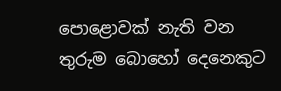පොළොවක් නැති වන තුරුම බොහෝ දෙනෙකුට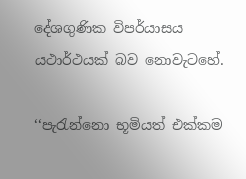දේශගුණික විපර්යාසය යථාර්ථයක් බව නොවැටහේ.

‘‘පැරැන්නො භූමියත් එක්කම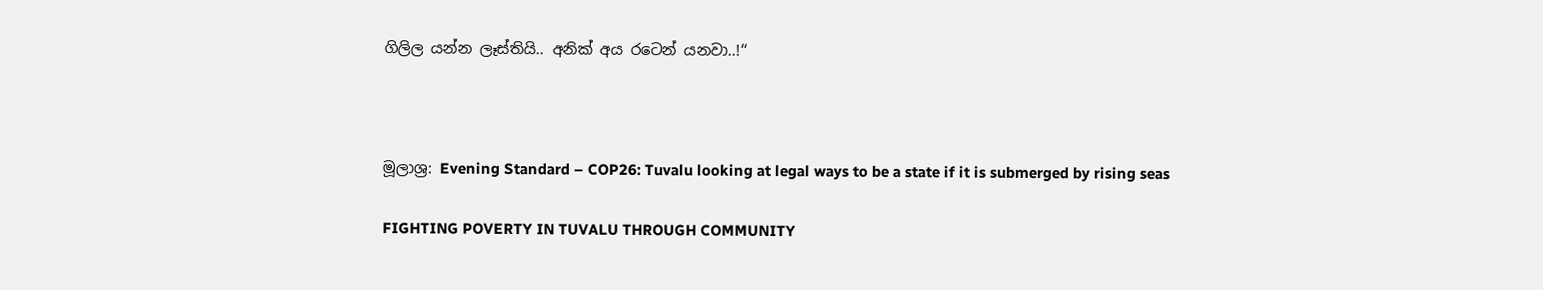ගිලිල යන්න ලෑස්තියි.. අනික් අය රටෙන් යනවා..!‘‘



මූලාශ්‍ර: Evening Standard – COP26: Tuvalu looking at legal ways to be a state if it is submerged by rising seas

FIGHTING POVERTY IN TUVALU THROUGH COMMUNITY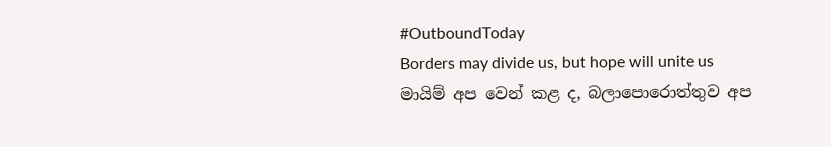#OutboundToday
Borders may divide us, but hope will unite us
මායිම් අප වෙන් කළ ද, බලාපොරොත්තුව අප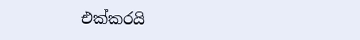එක්කරයි